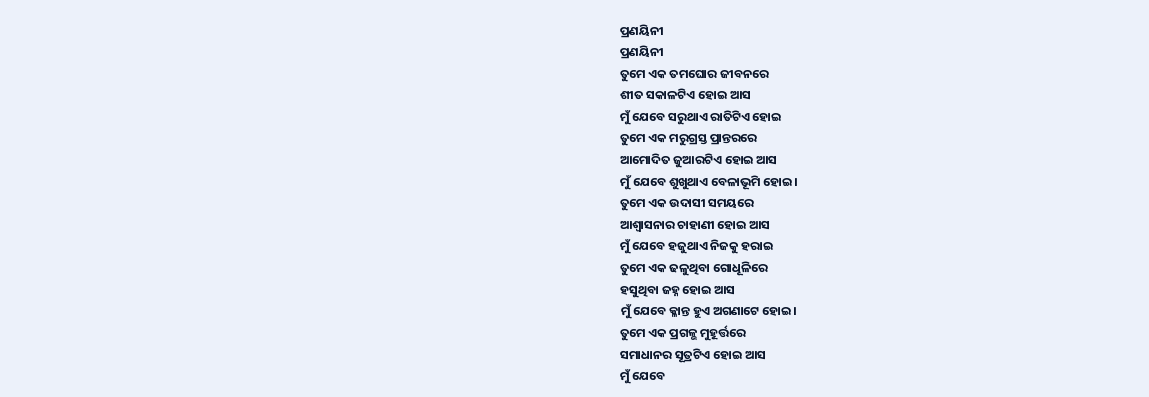ପ୍ରଣୟିନୀ
ପ୍ରଣୟିନୀ
ତୁମେ ଏକ ତମଘୋର ଜୀବନରେ
ଶୀତ ସକାଳଟିଏ ହୋଇ ଆସ
ମୁଁ ଯେବେ ସରୁଥାଏ ରାତିଟିଏ ହୋଇ
ତୁମେ ଏକ ମରୁଗ୍ରସ୍ତ ପ୍ରାନ୍ତରରେ
ଆମୋଦିତ ଜୁଆରଟିଏ ହୋଇ ଆସ
ମୁଁ ଯେବେ ଶୁଖୁଥାଏ ବେଳାଭୂମି ହୋଇ।
ତୁମେ ଏକ ଉଦାସୀ ସମୟରେ
ଆଶ୍ୱାସନାର ଚାହାଣୀ ହୋଇ ଆସ
ମୁଁ ଯେବେ ହଜୁଥାଏ ନିଜକୁ ହରାଇ
ତୁମେ ଏକ ଢଳୁଥିବା ଗୋଧୂଳିରେ
ହସୁଥିବା ଜହ୍ନ ହୋଇ ଆସ
ମୁଁ ଯେବେ କ୍ଳାନ୍ତ ହୁଏ ଅଗଣାଟେ ହୋଇ।
ତୁମେ ଏକ ପ୍ରଗଳ୍ଭ ମୁହୂର୍ତ୍ତରେ
ସମାଧାନର ସୂତ୍ରଟିଏ ହୋଇ ଆସ
ମୁଁ ଯେବେ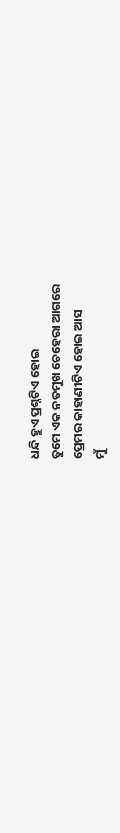ଧନ୍ଦି ହୁଏ ପ୍ରଶ୍ନଟିଏ ହୋଇ
ତୁମେ ଏକ ନତମୁଖ ଚେହେରା ଆଗରେ
ପ୍ରେମର କାହାଣୀଟିଏ ହୋଇ ଆସ
ମୁଁ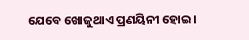ଯେବେ ଖୋଜୁଥାଏ ପ୍ରଣୟିନୀ ହୋଇ।